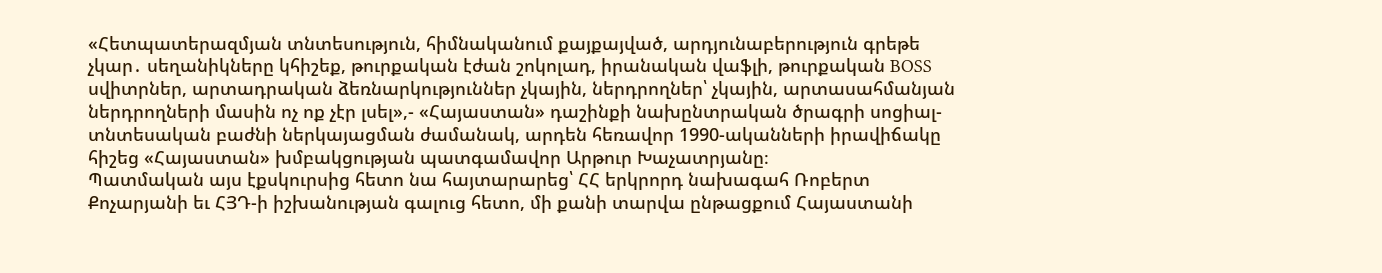«Հետպատերազմյան տնտեսություն, հիմնականում քայքայված, արդյունաբերություն գրեթե չկար․ սեղանիկները կհիշեք, թուրքական էժան շոկոլադ, իրանական վաֆլի, թուրքական BOSS սվիտրներ, արտադրական ձեռնարկություններ չկային, ներդրողներ՝ չկային, արտասահմանյան ներդրողների մասին ոչ ոք չէր լսել»,- «Հայաստան» դաշինքի նախընտրական ծրագրի սոցիալ-տնտեսական բաժնի ներկայացման ժամանակ, արդեն հեռավոր 1990-ականների իրավիճակը հիշեց «Հայաստան» խմբակցության պատգամավոր Արթուր Խաչատրյանը։
Պատմական այս էքսկուրսից հետո նա հայտարարեց՝ ՀՀ երկրորդ նախագահ Ռոբերտ Քոչարյանի եւ ՀՅԴ-ի իշխանության գալուց հետո, մի քանի տարվա ընթացքում Հայաստանի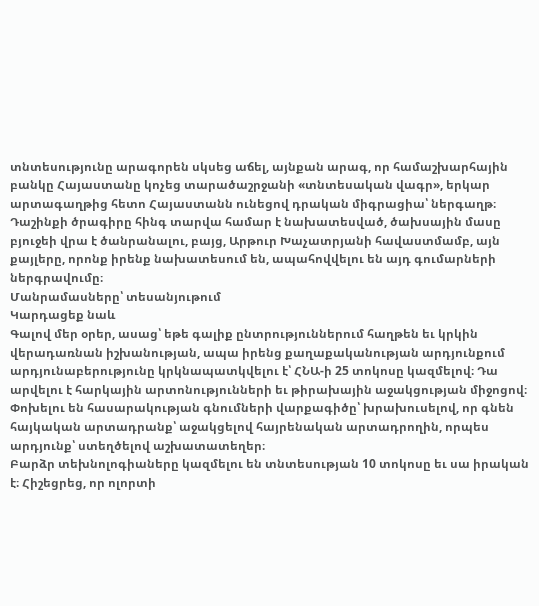տնտեսությունը արագորեն սկսեց աճել, այնքան արագ, որ համաշխարհային բանկը Հայաստանը կոչեց տարածաշրջանի «տնտեսական վագր», երկար արտագաղթից հետո Հայաստանն ունեցով դրական միգրացիա՝ ներգաղթ։
Դաշինքի ծրագիրը հինգ տարվա համար է նախատեսված, ծախսային մասը բյուջեի վրա է ծանրանալու, բայց, Արթուր Խաչատրյանի հավաստմամբ, այն քայլերը, որոնք իրենք նախատեսում են, ապահովվելու են այդ գումարների ներգրավումը։
Մանրամասները՝ տեսանյութում
Կարդացեք նաև
Գալով մեր օրեր, ասաց՝ եթե գալիք ընտրություններում հաղթեն եւ կրկին վերադառնան իշխանության, ապա իրենց քաղաքականության արդյունքում արդյունաբերությունը կրկնապատկվելու է՝ ՀՆԱ-ի 25 տոկոսը կազմելով։ Դա արվելու է հարկային արտոնությունների եւ թիրախային աջակցության միջոցով։ Փոխելու են հասարակության գնումների վարքագիծը՝ խրախուսելով, որ գնեն հայկական արտադրանք՝ աջակցելով հայրենական արտադրողին, որպես արդյունք՝ ստեղծելով աշխատատեղեր։
Բարձր տեխնոլոգիաները կազմելու են տնտեսության 10 տոկոսը եւ սա իրական է։ Հիշեցրեց, որ ոլորտի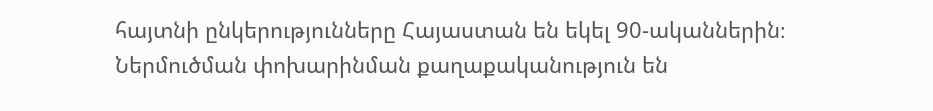հայտնի ընկերությունները Հայաստան են եկել 90-ականներին։
Ներմուծման փոխարինման քաղաքականություն են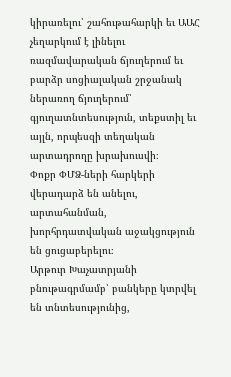կիրառելու՝ շահութահարկի եւ ԱԱՀ չեղարկում է լինելու ռազմավարական ճյուղերում եւ բարձր սոցիալական շրջանակ ներառող ճյուղերում՝ գյուղատնտեսություն, տեքստիլ եւ այլն, որպեսզի տեղական արտադրողը խրախուսվի։
Փոքր ՓՄՁ-ների հարկերի վերադարձ են անելու, արտահանման, խորհրդատվական աջակցություն են ցուցաբերելու։
Արթուր Խաչատրյանի բնութագրմամբ՝ բանկերը կտրվել են տնտեսությունից,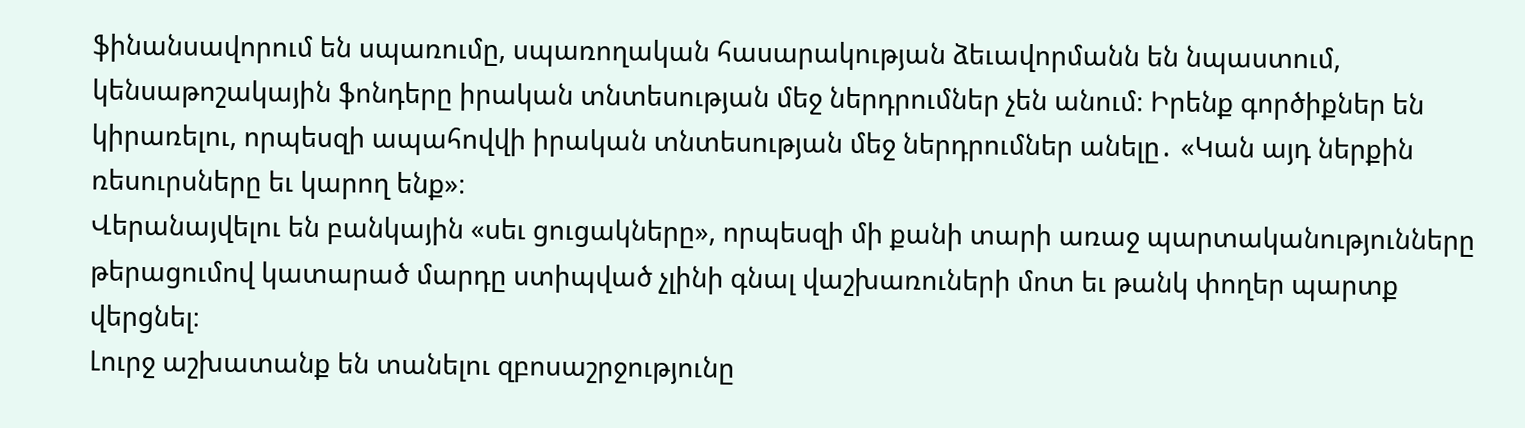ֆինանսավորում են սպառումը, սպառողական հասարակության ձեւավորմանն են նպաստում, կենսաթոշակային ֆոնդերը իրական տնտեսության մեջ ներդրումներ չեն անում։ Իրենք գործիքներ են կիրառելու, որպեսզի ապահովվի իրական տնտեսության մեջ ներդրումներ անելը․ «Կան այդ ներքին ռեսուրսները եւ կարող ենք»։
Վերանայվելու են բանկային «սեւ ցուցակները», որպեսզի մի քանի տարի առաջ պարտականությունները թերացումով կատարած մարդը ստիպված չլինի գնալ վաշխառուների մոտ եւ թանկ փողեր պարտք վերցնել։
Լուրջ աշխատանք են տանելու զբոսաշրջությունը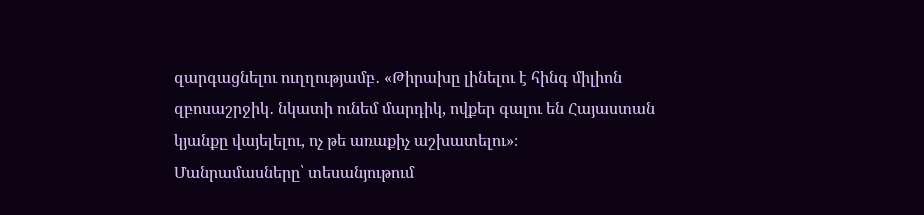զարգացնելու ուղղությամբ․ «Թիրախը լինելու է հինգ միլիոն զբոսաշրջիկ․ նկատի ունեմ մարդիկ, ովքեր գալու են Հայաստան կյանքը վայելելու, ոչ թե առաքիչ աշխատելու»։
Մանրամասները՝ տեսանյութում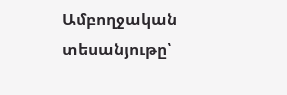Ամբողջական տեսանյութը՝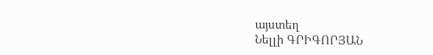այստեղ
Նելլի ԳՐԻԳՈՐՅԱՆ